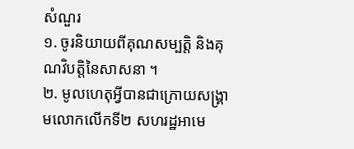សំណួរ
១. ចូរនិយាយពីគុណសម្បត្តិ និងគុណវិបត្តិនៃសាសនា ។
២. មូលហេតុអ្វីបានជាក្រោយសង្គា្រមលោកលើកទី២ សហរដ្ឋអាមេ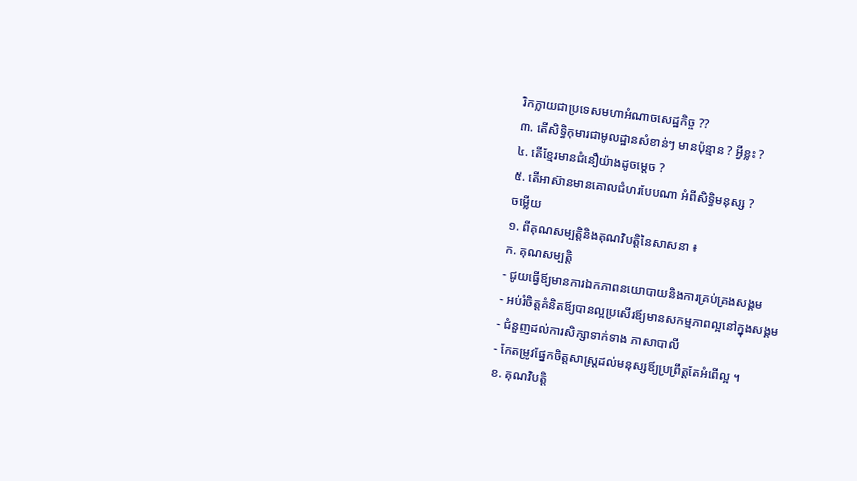រិកក្លាយជាប្រទេសមហាអំណាចសេដ្ឋកិច្ច ??
៣. តើសិទ្ធិកុមារជាមូលដ្ឋានសំខាន់ៗ មានប៉ុន្មាន ? អ្វីខ្លះ ?
៤. តើខ្មែរមានជំនឿយ៉ាងដូចម្ដេច ?
៥. តើអាស៊ានមានគោលជំហរបែបណា អំពីសិទ្ធិមនុស្ស ?
ចម្លើយ
១. ពីគុណសម្បត្តិនិងគុណវិបត្តិនៃសាសនា ៖
ក. គុណសម្បត្តិ
- ជូយធ្វើឪ្យមានការឯកភាពនយោបាយនិងការគ្រប់គ្រងសង្គម
- អប់រំចិត្តគំនិតឪ្យបានល្អប្រសើរឪ្យមានសកម្មភាពល្អនៅក្នុងសង្គម
- ជំនួញដល់ការសិក្សាទាក់ទាង ភាសាបាលី
- កែតម្រូវផ្នែកចិត្តសាស្រ្ដដល់មនុស្សឪ្យប្រព្រឹត្តតែអំពើល្អ ។
ខ. គុណវិបត្តិ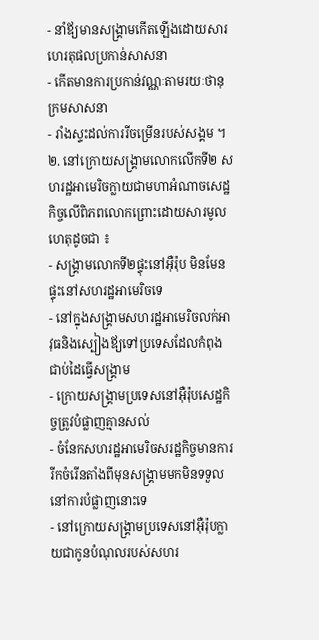- នាំឪ្យមានសង្រ្គាមកើតឡើងដោយសារហេរតុផលប្រកាន់សាសនា
- កើតមានការប្រកាន់វណ្ណៈតាមរយៈថានុក្រមសាសនា
- រាំងស្ទះដល់ការរីចម្រើនរបស់សង្គម ។
២. នៅក្រោយសង្គ្រាមលោកលើកទី២ សហរដ្ឋអាមេរិចក្លាយជាមហាអំណាចសេដ្ឋកិច្ចលើពិភពលោកព្រោះដោយសារមូលហេតុដូចជា ៖
- សង្រ្គាមលោកទី២ផ្ទុះនៅអ៊ឺរ៉ុប មិនមែនផ្ទុះនៅសហរដ្ឋអាមេរិចទេ
- នៅក្នុងសង្រ្គាមសហរដ្ឋអាមេរិចលក់អាវុធនិងស្បៀងឪ្យទៅប្រទេសដែលកំពុងជាប់ដៃធ្វើសង្រ្គាម
- ក្រោយសង្រ្គាមប្រទេសនៅអ៊ឺរ៉ុបសេដ្ឋកិច្ចត្រូវបំផ្លាញគ្មានសល់
- ចំនែកសហរដ្ឋអាមេរិចសរដ្ឋកិច្ចមានការរីកចំរើនតាំងពីមុនសង្រ្គាមមកមិនទទួលនៅការបំផ្លាញនោះទេ
- នៅក្រោយសង្រ្គាមប្រទេសនៅអ៊ឺរ៉ុបក្លាយជាកូនបំណុលរបស់សហរ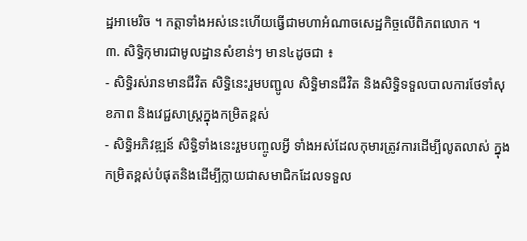ដ្ឋអាមេរិច ។ កត្ដាទាំងអស់នេះហើយធ្វើជាមហាអំណាចសេដ្ឋកិច្ចលើពិភពលោក ។
៣. សិទ្ធិកុមារជាមូលដ្ឋានសំខាន់ៗ មាន៤ដូចជា ៖
- សិទ្ធិរស់រានមានជីវិត សិទ្ធិនេះរួមបញ្ជូល សិទ្ធិមានជីវិត និងសិទ្ធិទទួលបាលការថែទាំសុខភាព និងវេជ្ជសាស្រ្ដក្នុងកម្រិតខ្ពស់
- សិទ្ធិអភិវឌ្ឍន៍ សិទ្ធិទាំងនេះរួមបញ្ចូលអ្វី ទាំងអស់ដែលកុមារត្រូវការដើម្បីលូតលាស់ ក្នុងកម្រិតខ្ពស់បំផុតនិងដើម្បីក្លាយជាសមាជិកដែលទទួល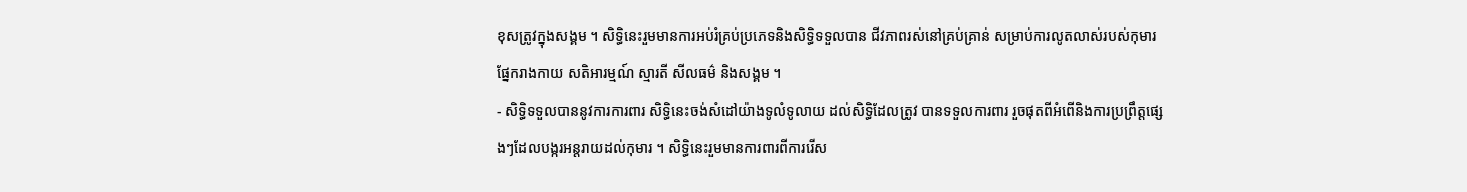ខុសត្រូវក្នុងសង្គម ។ សិទ្ធិនេះរួមមានការអប់រំគ្រប់ប្រភេទនិងសិទ្ធិទទួលបាន ជីវភាពរស់នៅគ្រប់គ្រាន់ សម្រាប់ការលូតលាស់របស់កុមារផ្នែករាងកាយ សតិអារម្មណ៍ ស្មារតី សីលធម៌ និងសង្គម ។
- សិទ្ធិទទួលបាននូវការការពារ សិទ្ធិនេះចង់សំដៅយ៉ាងទូលំទូលាយ ដល់សិទ្ធិដែលត្រូវ បានទទួលការពារ រួចផុតពីអំពើនិងការប្រព្រឹត្តផ្សេងៗដែលបង្ករអន្តរាយដល់កុមារ ។ សិទ្ធិនេះរួមមានការពារពីការរើស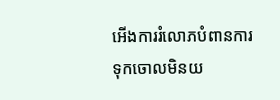អើងការរំលោភបំពានការទុកចោលមិនយ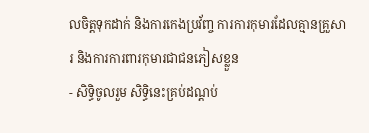លចិត្តទុកដាក់ និងការកេងប្រវ័ញ្ច ការការកុមារដែលគ្មានគ្រួសារ និងការការពារកុមារជាជនភៀសខ្លួន
- សិទ្ធិចូលរួម សិទ្ធិនេះគ្រប់ដណ្ដប់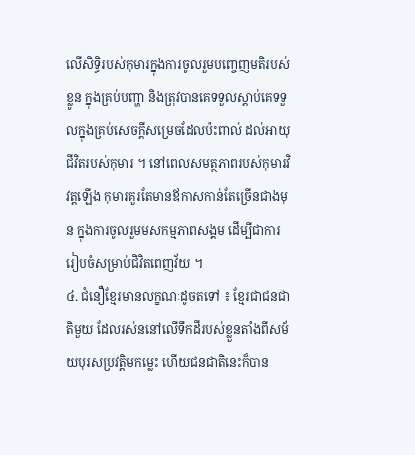លើសិទ្ធិរបស់កុមារក្នុងការចូលរួមបញ្ចេញមតិរបស់ខ្លូន ក្នុងគ្រប់បញ្ហា និងត្រុវបានគេទទួលស្តាប់គេទទួលក្នុងគ្រប់សេចក្ដីសម្រេចដែលប៉ះពាល់ ដល់អាយុជីវិតរបស់កុមារ ។ នៅពេលសមត្ថភាពរបស់កុមារវិវត្តឡើង កុមារគួរតែមានឪកាសកាន់តែច្រើនជាងមុន ក្នុងការចូលរួមមសកម្មភាពសង្គម ដើម្បីជាការរៀបចំសម្រាប់ជិវិតពេញវ័យ ។
៤. ជំនឿខ្មែរមានលក្ខណៈដូចតទៅ ៖ ខ្មែរជាជនជាតិមួយ ដែលរស់ននៅលើទឹកដីរបស់ខ្លួនតាំងពីសម័យបុរសប្រវត្តិមកម្លេះ ហើយជនជាតិនេះក៏បាន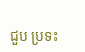ជួប ប្រទះ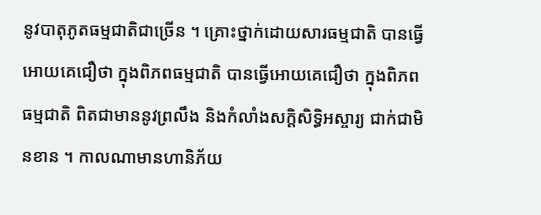នូវបាតុភូតធម្មជាតិជាច្រើន ។ គ្រោះថ្នាក់ដោយសារធម្មជាតិ បានធ្វើអោយគេជឿថា ក្នុងពិភពធម្មជាតិ បានធ្វើអោយគេជឿថា ក្នុងពិភពធម្មជាតិ ពិតជាមាននូវព្រលឹង និងកំលាំងសក្ដិសិទ្ធិអស្ចារ្យ ជាក់ជាមិនខាន ។ កាលណាមានហានិភ័យ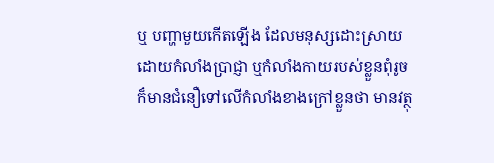ឬ បញ្ហាមួយកើតឡើង ដែលមនុស្សដោះស្រាយ ដោយកំលាំងប្រាជ្ញា ឬកំលាំងកាយរបស់ខ្លួនពុំរូច ក៏មានជំនឿទៅលើកំលាំងខាងក្រៅខ្លួនថា មានវត្ថុ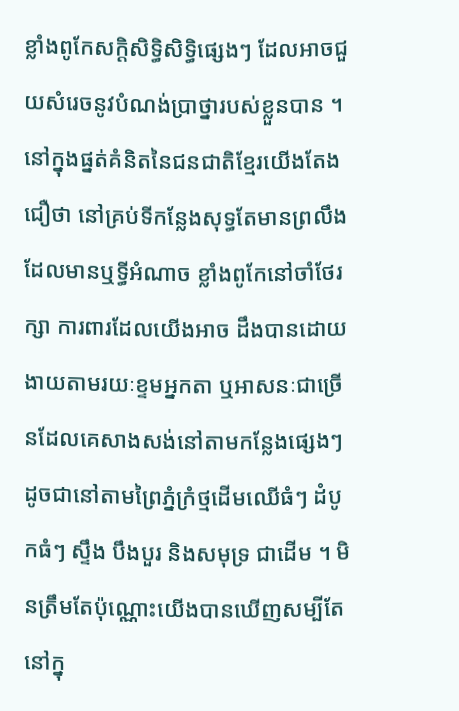ខ្លាំងពូកែសក្ដិសិទ្ធិសិទ្ធិផ្សេងៗ ដែលអាចជួយសំរេចនូវបំណង់ប្រាថ្នារបស់ខ្លួនបាន ។ នៅក្នុងផ្នត់គំនិតនៃជនជាតិខ្មែរយើងតែងជឿថា នៅគ្រប់ទីកន្លែងសុទ្ធតែមានព្រលឹងដែលមានឬទ្ធីអំណាច ខ្លាំងពូកែនៅចាំថែរក្សា ការពារដែលយើងអាច ដឹងបានដោយងាយតាមរយៈខ្ទមអ្នកតា ឬអាសនៈជាច្រើនដែលគេសាងសង់នៅតាមកន្លែងផ្សេងៗដូចជានៅតាមព្រៃភ្នំក្រំថ្មដើមឈើធំៗ ដំបូកធំៗ ស្ទឹង បឹងបួរ និងសមុទ្រ ជាដើម ។ មិនត្រឹមតែប៉ុណ្ណោះយើងបានឃើញសម្បីតែនៅក្នុ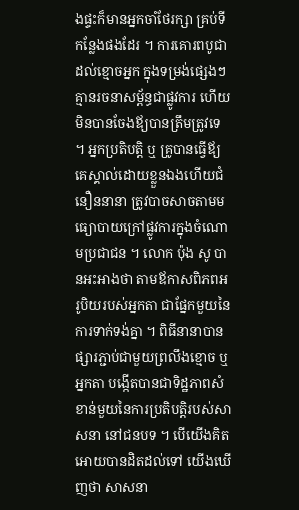ងផ្ទះក៏មានអ្នកចាំថែរក្សា គ្រប់ទីកន្លែងផងដែរ ។ ការគោរពបូជាដល់ខ្មោចអ្នក ក្នុងទម្រង់ផ្សេងៗគ្មានរចនាសម្ព័ន្ធជាផ្លូវការ ហើយមិនបានចែងឪ្យបានត្រឹមត្រូវទេ ។ អ្នកប្រតិបត្តិ ឬ គ្រូបានធ្វើឪ្យគេស្គាល់ដោយខ្លួនឯងហើយជំនឿននានា ត្រូវបាចសាចតាមមធ្យោបាយក្រៅផ្លូវការក្នុងចំណោមប្រជាជន ។ លោក ប៉ុង សូ បានអះអាងថា តាមឪកាសពិភពអរូបិយរបស់អ្នកតា ជាផ្នែកមួយនៃការទាក់ទង់គ្នា ។ ពិធីនានាបានផ្សារភ្ជាប់ជាមួយព្រលឹងខ្មោច ឬ អ្នកតា បង្កើតបានជាទិដ្ឋភាពសំខាន់មួយនៃការប្រតិបត្តិរបស់សាសនា នៅជនបទ ។ បើយើងគិតអោយបានដិតដល់ទៅ យើងឃើញថា សាសនា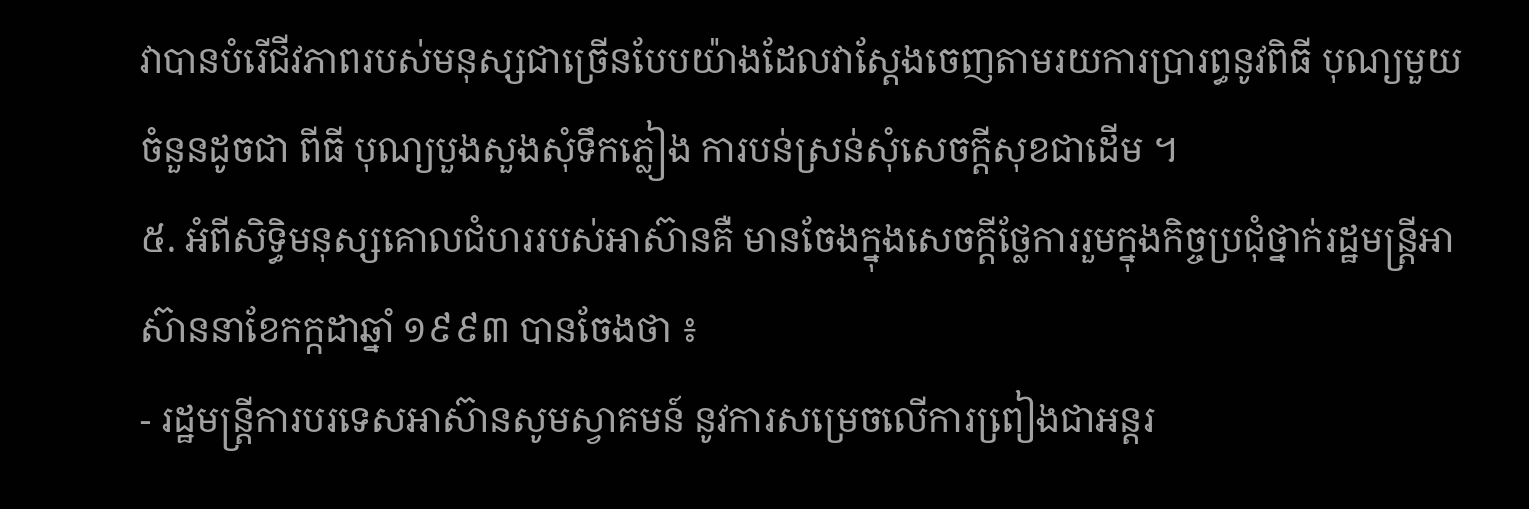វាបានបំរើជីវភាពរបស់មនុស្សជាច្រើនបែបយ៉ាងដែលវាស្ដែងចេញតាមរយការប្រារព្ធនូវពិធី បុណ្យមួយចំនួនដូចជា ពីធី បុណ្យបួងសួងសុំទឹកភ្លៀង ការបន់ស្រន់សុំសេចក្ដីសុខជាដើម ។
៥. អំពីសិទ្ធិមនុស្សគោលជំហររបស់អាស៊ានគឺ មានចែងក្នុងសេចក្ដីថ្លែការរួមក្នុងកិច្ចប្រជុំថ្នាក់រដ្ឋមន្ដ្រីអាស៊ាននាខែកក្កដាឆ្នាំ ១៩៩៣ បានចែងថា ៖
- រដ្ឋមន្ដី្រការបរទេសអាស៊ានសូមស្វាគមន៍ នូវការសម្រេចលើការពៀ្រងជាអន្ដរ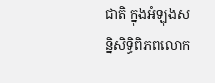ជាតិ ក្នុងអំឡុងសន្និសិទ្ធិពិភពលោក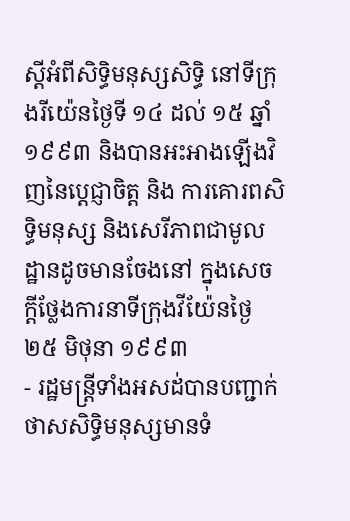ស្ដីអំពីសិទ្ធិមនុស្សសិទ្ធិ នៅទីក្រុងរីយ៉េនថ្ងៃទី ១៤ ដល់ ១៥ ឆ្នាំ ១៩៩៣ និងបានអះអាងឡើងវិញនៃប្ដេជ្ញាចិត្ត និង ការគោរពសិទ្ធិមនុស្ស និងសេរីភាពជាមូលដ្ឋានដូចមានចែងនៅ ក្នុងសេចក្ដីថ្លែងការនាទីក្រុងវីយ៉ែនថ្ងៃ ២៥ មិថុនា ១៩៩៣
- រដ្ឋមន្ដ្រីទាំងអសដ់បានបញ្ជាក់ថាសសិទ្ធិមនុស្សមានទំ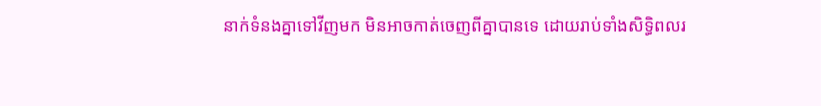នាក់ទំនងគ្នាទៅវីញមក មិនអាចកាត់ចេញពីគ្នាបានទេ ដោយរាប់ទាំងសិទ្ធិពលរ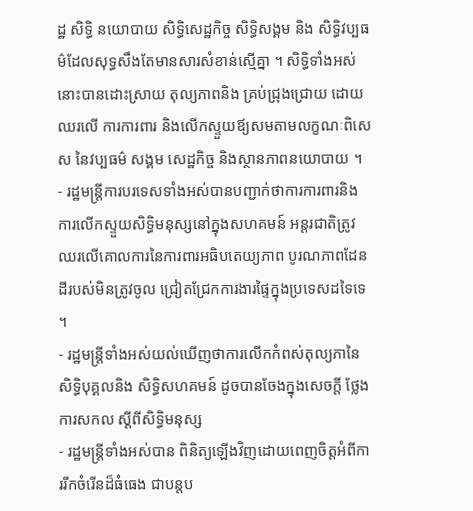ដ្ឋ សិទ្ធិ នយោបាយ សិទ្ធិសេដ្ឋកិច្ច សិទ្ធិសង្គម និង សិទ្ធិវប្បធម៌ដែលសុទ្ធសឹងតែមានសារសំខាន់ស្មើគ្នា ។ សិទ្ធិទាំងអស់នោះបានដោះស្រាយ តុល្យភាពនិង គ្រប់ជ្រុងជ្រោយ ដោយឈរលើ ការការពារ និងលើកស្ទួយឪ្យសមតាមលក្ខណៈពិសេស នៃវប្បធម៌ សង្គម សេដ្ឋកិច្ច និងស្ថានភាពនយោបាយ ។
- រដ្ឋមន្ដ្រីការបរទេសទាំងអស់បានបញ្ជាក់ថាការការពារនិងការលើកស្ទួយសិទ្ធិមនុស្សនៅក្នុងសហគមន៍ អន្ដរជាតិត្រូវឈរលើគោលការនៃការពារអធិបតេយ្យភាព បូរណភាពដែនដីរបស់មិនត្រូវចូល ជ្រៀតជ្រែកការងារផ្ទៃក្នុងប្រទេសដទៃទេ ។
- រដ្ឋមន្រ្ដីទាំងអស់យល់ឃើញថាការលើកកំពស់តុល្យភានៃសិទ្ធិបុគ្គលនិង សិទ្ធិសហគមន៍ ដូចបានចែងក្នុងសេចក្ដី ថ្លែងការសកល ស្ដីពីសិទ្ធិមនុស្ស
- រដ្ឋមន្ដ្រីទាំងអស់បាន ពិនិត្យឡើងវិញដោយពេញចិត្តអំពីការរីកចំរើនដ៏ធំធេង ជាបន្ដប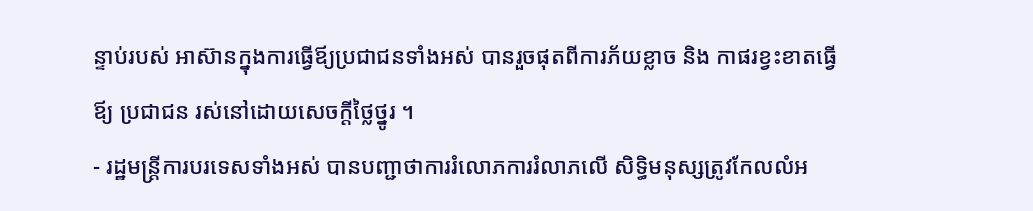ន្ទាប់របស់ អាស៊ានក្នុងការធ្វើឪ្យប្រជាជនទាំងអស់ បានរួចផុតពីការភ័យខ្លាច និង កាផរខ្វះខាតធ្វើឪ្យ ប្រជាជន រស់នៅដោយសេចក្តីថ្លៃថ្នូរ ។
- រដ្ឋមន្ដ្រីការបរទេសទាំងអស់ បានបញ្ជាថាការរំលោភការរំលាភលើ សិទ្ធិមនុស្សត្រូវកែលលំអ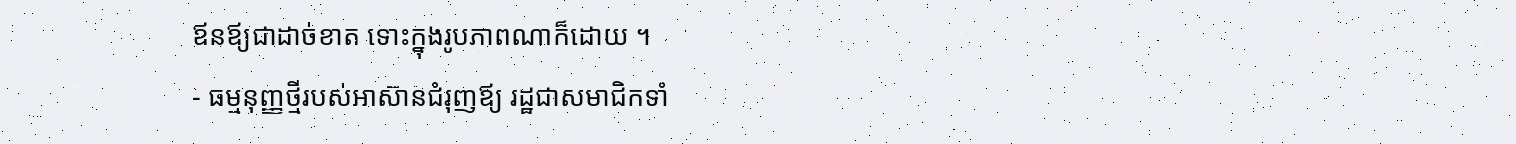ឪនឪ្យជាដាច់ខាត ទោះក្នុងរូបភាពណាក៏ដោយ ។
- ធម្មនុញ្ញថ្មីរបស់អាស៊ានជំរុញឪ្យ រដ្ឋជាសមាជិកទាំ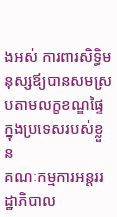ងអស់ ការពារសិទ្ធិមនុស្សឪ្យបានសមស្របតាមលក្ខខណ្ឌផ្ទៃក្នុងប្រទេសរបស់ខ្លួន
គណៈកម្មការអន្ដររដ្ឋាភិបាល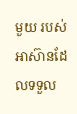មួយ របស់អាស៊ានដែលទទួល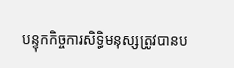បន្ទុកកិច្ចការសិទ្ធិមនុស្សត្រូវបានប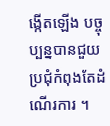ង្កើតឡើង បច្ចុប្បន្នបានជួយប្រជុំកំពុងតែដំណើរការ ។